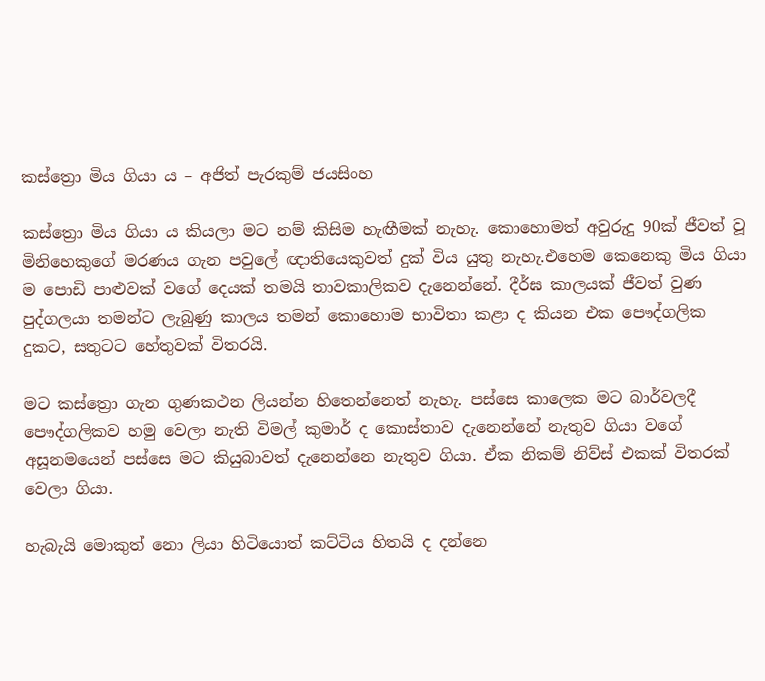කස්ත්‍රො මිය ගියා ය – අජිත් පැරකුම් ජයසිංහ

කස්ත්‍රො මිය ගියා ය කියලා මට නම් කිසිම හැඟීමක් නැහැ. කොහොමත් අවුරුදු 90ක් ජීවත් වූ මිනිහෙකුගේ මරණය ගැන පවුලේ ඥාතියෙකුවත් දුක් විය යුතු නැහැ.එහෙම කෙනෙකු මිය ගියා ම පොඩි පාළුවක් වගේ දෙයක් තමයි තාවකාලිකව දැනෙන්නේ. දීර්ඝ කාලයක් ජීවත් වුණ පුද්ගලයා තමන්ට ලැබුණු කාලය තමන් කොහොම භාවිතා කළා ද කියන එක පෞද්ගලික දුකට, සතුටට හේතුවක් විතරයි.

මට කස්ත්‍රො ගැන ගුණකථන ලියන්න හිතෙන්නෙත් නැහැ. පස්සෙ කාලෙක මට බාර්වලදී පෞද්ගලිකව හමු වෙලා නැති විමල් කුමාර් ද කොස්තාව දැනෙන්නේ නැතුව ගියා වගේ අසූනමයෙන් පස්සෙ මට කියුබාවත් දැනෙන්නෙ නැතුව ගියා. ඒක නිකම් නිව්ස් එකක් විතරක් වෙලා ගියා.

හැබැයි මොකුත් නො ලියා හිටියොත් කට්ටිය හිතයි ද දන්නෙ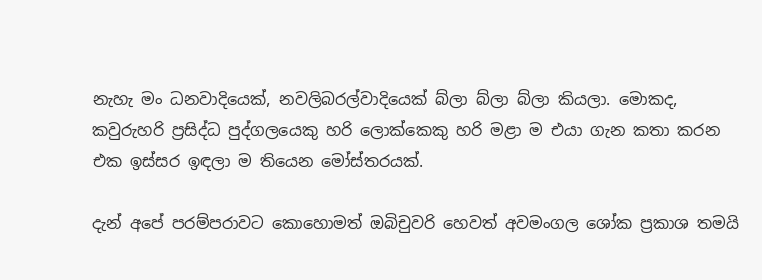නැහැ මං ධනවාදියෙක්, නවලිබරල්වාදියෙක් බ්ලා බ්ලා බ්ලා කියලා. මොකද, කවුරුහරි ප්‍රසිද්ධ පුද්ගලයෙකු හරි ලොක්කෙකු හරි මළා ම එයා ගැන කතා කරන එක ඉස්සර ඉඳලා ම තියෙන මෝස්තරයක්.

දැන් අපේ පරම්පරාවට කොහොමත් ඔබිචුවරි හෙවත් අවමංගල ශෝක ප්‍රකාශ තමයි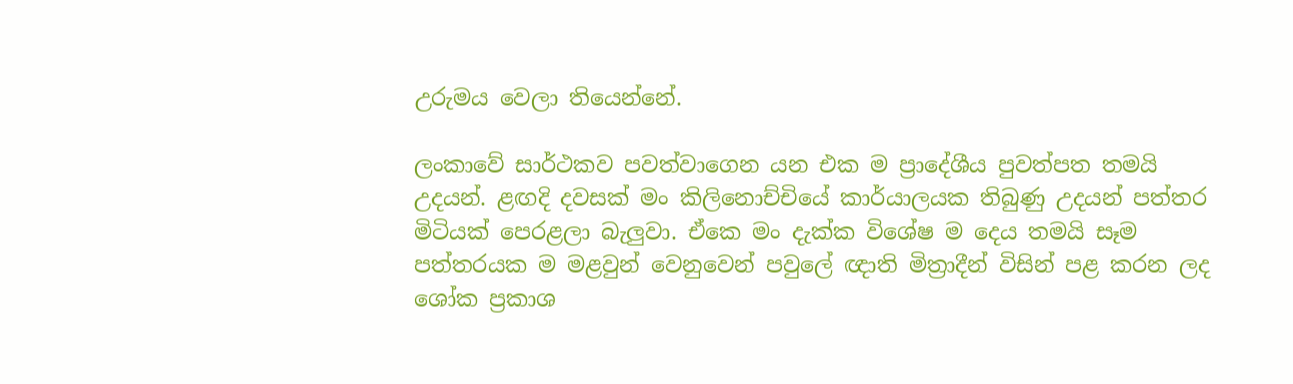උරුමය වෙලා තියෙන්නේ.

ලංකාවේ සාර්ථකව පවත්වාගෙන යන එක ම ප්‍රාදේශීය පුවත්පත තමයි උදයන්. ළඟදි දවසක් මං කිලිනොච්චියේ කාර්යාලයක තිබුණු උදයන් පත්තර මිටියක් පෙරළලා බැලුවා. ඒකෙ මං දැක්ක විශේෂ ම දෙය තමයි සෑම පත්තරයක ම මළවුන් වෙනුවෙන් පවුලේ ඥාති මිත්‍රාදීන් විසින් පළ කරන ලද ශෝක ප්‍රකාශ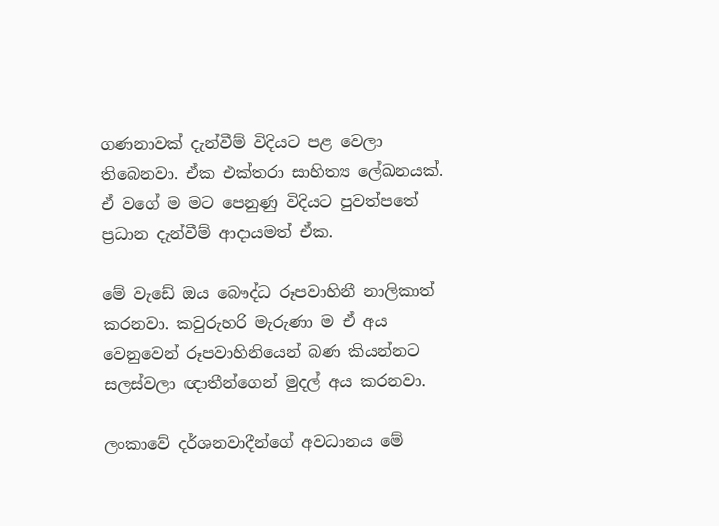ගණනාවක් දැන්වීම් විදියට පළ වෙලා තිබෙනවා. ඒක එක්තරා සාහිත්‍ය ලේඛනයක්. ඒ වගේ ම මට පෙනුණු විදියට පුවත්පතේ ප්‍රධාන දැන්වීම් ආදායමත් ඒක.

මේ වැඩේ ඔය බෞද්ධ රූපවාහිනී නාලිකාත් කරනවා. කවුරුහරි මැරුණා ම ඒ අය වෙනුවෙන් රූපවාහිනියෙන් බණ කියන්නට සලස්වලා ඥාතීන්ගෙන් මුදල් අය කරනවා.

ලංකාවේ දර්ශනවාදීන්ගේ අවධානය මේ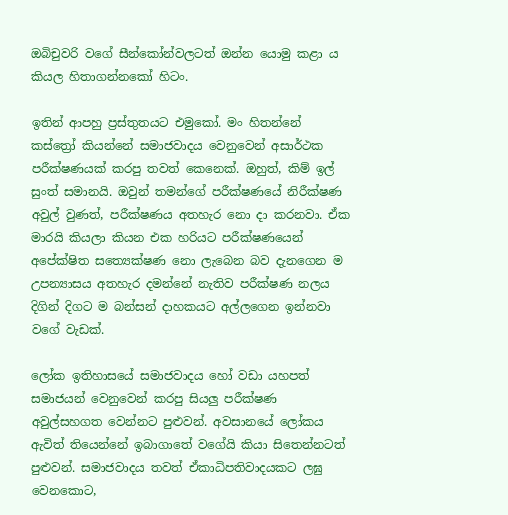ඔබිචුවරි වගේ සීන්කෝන්වලටත් ඔන්න යොමු කළා ය කියල හිතාගන්නකෝ හිටං.

ඉතින් ආපහු ප්‍රස්තුතයට එමුකෝ. මං හිතන්නේ කස්ත්‍රෝ කියන්නේ සමාජවාදය වෙනුවෙන් අසාර්ථක පරීක්ෂණයක් කරපු තවත් කෙනෙක්. ඔහුත්, කිම් ඉල් සුංත් සමානයි. ඔවුන් තමන්ගේ පරීක්ෂණයේ නිරීක්ෂණ අවුල් වුණත්, පරීක්ෂණය අතහැර නො දා කරනවා. ඒක මාරයි කියලා කියන එක හරියට පරීක්ෂණයෙන් අපේක්ෂිත සත්‍යෙක්ෂණ නො ලැබෙන බව දැනගෙන ම උපන්‍යාසය අතහැර දමන්නේ නැතිව පරීක්ෂණ නලය දිගින් දිගට ම බන්සන් දාහකයට අල්ලගෙන ඉන්නවා වගේ වැඩක්.

ලෝක ඉතිහාසයේ සමාජවාදය හෝ වඩා යහපත් සමාජයන් වෙනුවෙන් කරපු සියලු පරීක්ෂණ අවුල්සහගත වෙන්නට පුළුවන්. අවසානයේ ලෝකය ඇවිත් තියෙන්නේ ඉබාගාතේ වගේයි කියා සිතෙන්නටත් පුළුවන්. සමාජවාදය තවත් ඒකාධිපතිවාදයකට ලඝු වෙනකොට,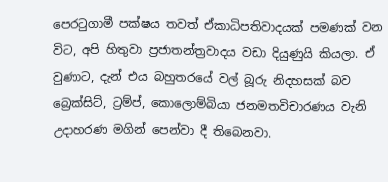පෙරටුගාමී පක්ෂය තවත් ඒකාධිපතිවාදයක් පමණක් වන විට, අපි හිතුවා ප්‍රජාතන්ත්‍රවාදය වඩා දියුණුයි කියලා. ඒ වුණාට, දැන් එය බහුතරයේ වල් බූරු නිදහසක් බව බ්‍රෙක්සිට්, ට්‍රම්ප්, කොලොම්බියා ජනමතවිචාරණය වැනි උදාහරණ මගින් පෙන්වා දී තිබෙනවා.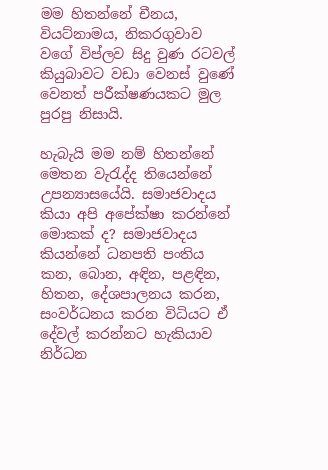මම හිතන්නේ චීනය, වියට්නාමය, නිකරගුවාව වගේ විප්ලව සිදු වුණ රටවල් කියුබාවට වඩා වෙනස් වුණේ වෙනත් පරීක්ෂණයකට මුල පුරපු නිසායි.

හැබැයි මම නම් හිතන්නේ මෙතන වැරැද්ද තියෙන්නේ උපන්‍යාසයේයි. සමාජවාදය කියා අපි අපේක්ෂා කරන්නේ මොකක් ද? සමාජවාදය කියන්නේ ධනපති පංතිය කන, බොන, අඳින, පළඳින, හිතන, දේශපාලනය කරන, සංවර්ධනය කරන විධියට ඒ දේවල් කරන්නට හැකියාව නිර්ධන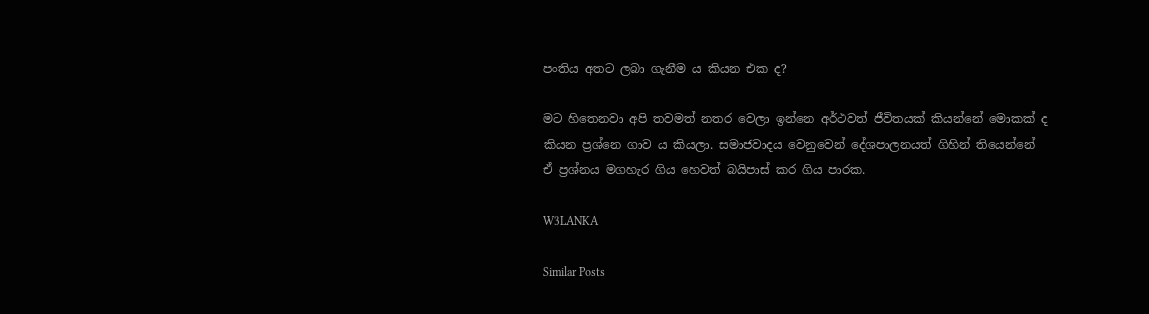පංතිය අතට ලබා ගැනීම ය කියන එක ද?

මට හිතෙනවා අපි තවමත් නතර වෙලා ඉන්නෙ අර්ථවත් ජීවිතයක් කියන්නේ මොකක් ද කියන ප්‍රශ්නෙ ගාව ය කියලා. සමාජවාදය වෙනුවෙන් දේශපාලනයත් ගිහින් තියෙන්නේ ඒ ප්‍රශ්නය මගහැර ගිය හෙවත් බයිපාස් කර ගිය පාරක.

W3LANKA

Similar Posts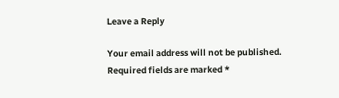Leave a Reply

Your email address will not be published. Required fields are marked *